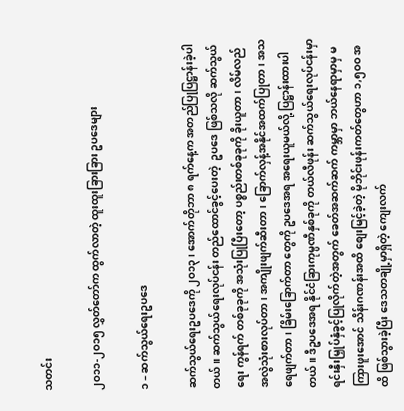သတင်း

၂ဝ၁၁-၂ဝ၁၅ လွှတ်တော်က ထွက်လာတဲ့ ထူးထူးခြားခြား ဥပဒေများ

၁ – ဆက်သွယ်ရေးဥပဒေ

ဆက်သွယ်ရေးဥပဒေကို ၂ဝ၁၃၊ အောက်တိုဘာ ၈ ရက်နေ့က အတည်ပြုပြဋ္ဌာန်းခဲ့ပါတယ်။ ဆက်သွယ်ရေးလုပ်ငန်း တည်ထောင်ခွင့်ပေးတဲ့  ဥပဒေ ဖြစ်သလို ဆက်သွယ်ရေး ကွန်ရက် တစ်ခုခုကို အသုံးပြုပြီးတော့ ပစ္စည်းတစ်ခုခုကို ခိုးယူတာ၊ လိမ်လည်အလွဲသုံးစားလုပ်တာ၊ အကျိုးဖျက်ဆီးတာ၊ ခြောက်လှန့်အနိုင်အထက်ပြုတာ၊ အသရေဖျက်တာ၊ ခြိမ်းခြောက်တာ တွေကို ဥပဒေအရ အရေးယူမယ်လို့ ပြဋ္ဌာန်းထားပါတယ်။ ဒီဥပဒေအရ နိုင်ငံခြားကုမ္ပဏီနှစ်ခုကို တယ်လီဖုန်း ဆက်သွယ်ရေးလုပ်ငန်းမှာ ရင်းနှီးမြှုပ်နှံခွင့်ပြုလိုက်တဲ့အတွက် ခေတ်အဆက်ဆက် ကမ္ဘာမှာ ဘယ်နေရာမှာမှ မကြားဖူးအောင် သိန်းဂဏန်းအထိ စျေးမြင့်ခဲ့တဲ့ မိုဘိုင်းဖုန်းကတ်တွေဟာ ၁,၅ဝဝ အထိ ဖြစ်သွားခဲ့ပြီး ဒေသတချို့မှာရှိတဲ့ ကျေးလက်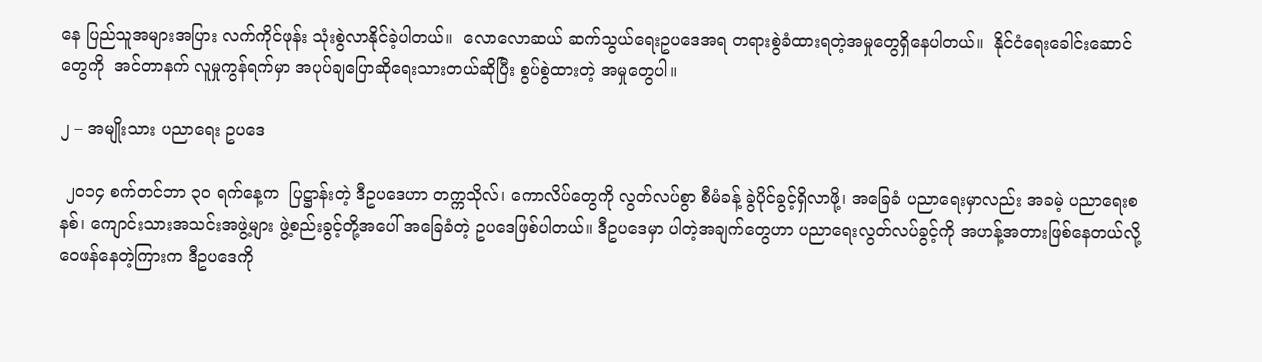နေ ပြည်သူအများအပြား လက်ကိုင်ဖုန်း သုံးစွဲလာနိုင်ခဲ့ပါတယ်။  လောလောဆယ် ဆက်သွယ်ရေးဥပဒေအရ တရားစွဲခံထားရတဲ့အမှုတွေရှိနေပါတယ်။  နိုင်ငံရေးခေါင်းဆောင်တွေကို  အင်တာနက် လူမှုကွန်ရက်မှာ အပုပ်ချပြောဆိုရေးသားတယ်ဆိုပြီး စွပ်စွဲထားတဲ့ အမှုတွေပါ။

၂ – အမျိုးသား ပညာရေး ဥပဒေ

 ၂ဝ၁၄ စက်တင်ဘာ ၃ဝ ရက်နေ့က  ပြဋ္ဌာန်းတဲ့ ဒီဥပဒေဟာ တက္ကသိုလ်၊ ကောလိပ်တွေကို လွတ်လပ်စွာ စီမံခန့် ခွဲပိုင်ခွင့်ရှိလာဖို့၊ အခြေခံ ပညာရေးမှာလည်း အခမဲ့ ပညာရေးစနစ်၊ ကျောင်းသားအသင်းအဖွဲ့များ ဖွဲ့စည်းခွင့်တို့အပေါ် အခြေခံတဲ့ ဥပဒေဖြစ်ပါတယ်။ ဒီဥပဒေမှာ ပါတဲ့အချက်တွေဟာ ပညာရေးလွတ်လပ်ခွင့်ကို အဟန့်အတားဖြစ်နေတယ်လို့ ဝေဖန်နေတဲ့ကြားက ဒီဥပဒေကို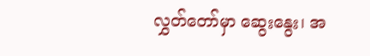လွှတ်တော်မှာ ဆွေးနွေး၊ အ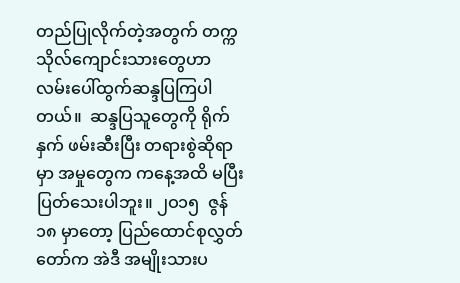တည်ပြုလိုက်တဲ့အတွက် တက္ကသိုလ်ကျောင်းသားတွေဟာ လမ်းပေါ်ထွက်ဆန္ဒပြကြပါတယ်။  ဆန္ဒပြသူတွေကို ရိုက်နှက် ဖမ်းဆီးပြီး တရားစွဲဆိုရာမှာ အမှုတွေက ကနေ့အထိ မပြီးပြတ်သေးပါဘူး။ ၂ဝ၁၅  ဇွန် ၁၈ မှာတော့ ပြည်ထောင်စုလွှတ်တော်က အဲဒီ အမျိုးသားပ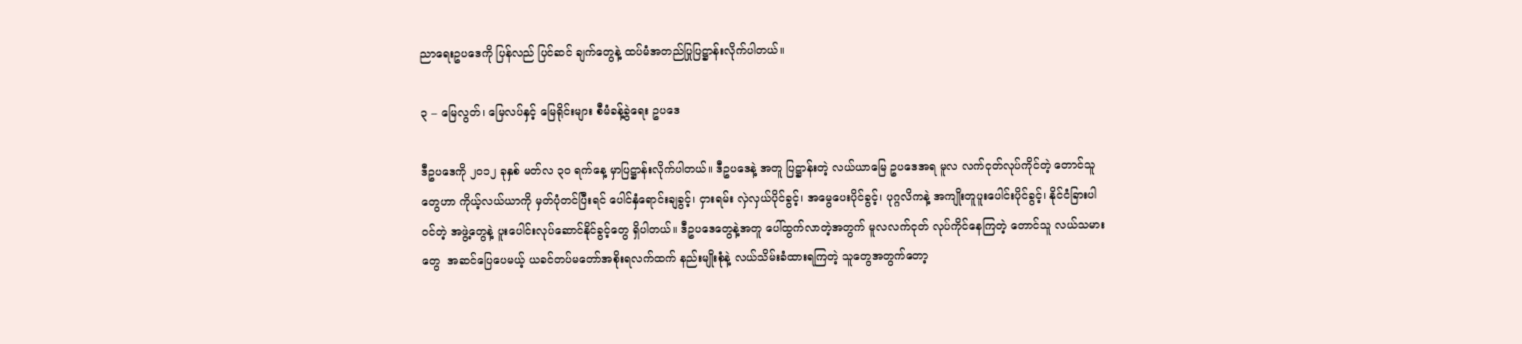ညာရေးဥပဒေကို ပြန်လည် ပြင်ဆင် ချက်တွေနဲ့ ထပ်မံအတည်ပြုပြဋ္ဌာန်းလိုက်ပါတယ်။

၃ – မြေလွတ်၊ မြေလပ်နှင့် မြေရိုင်းများ စီမံခန့်ခွဲရေး ဥပဒေ

ဒီဥပဒေကို ၂ဝ၁၂ ခုနှစ် မတ်လ ၃ဝ ရက်နေ့ မှာပြဋ္ဌာန်းလိုက်ပါတယ်။ ဒီဥပဒေနဲ့ အတူ ပြဋ္ဌာန်းတဲ့ လယ်ယာမြေ ဥပဒေအရ မူလ လက်ငုတ်လုပ်ကိုင်တဲ့ တောင်သူတွေဟာ ကိုယ့်လယ်ယာကို မှတ်ပုံတင်ပြီးရင် ပေါင်နှံရောင်းချခွင့်၊ ငှားရမ်း လှဲလှယ်ပိုင်ခွင့်၊ အမွေပေးပိုင်ခွင့်၊ ပုဂ္ဂလိကနဲ့ အကျိုးတူပူးပေါင်းပိုင်ခွင့်၊ နိုင်ငံခြားပါဝင်တဲ့ အဖွဲ့တွေနဲ့ ပူးပေါင်းလုပ်ဆောင်နိုင်ခွင့်တွေ ရှိပါတယ်။ ဒီဥပဒေတွေနဲ့အတူ ပေါ်ထွက်လာတဲ့အတွက် မူလလက်ငုတ် လုပ်ကိုင်နေကြတဲ့ တောင်သူ လယ်သမားတွေ  အဆင်ပြေပေမယ့် ယခင်တပ်မတော်အစိုးရလက်ထက် နည်းမျိုးစုံနဲ့ လယ်သိမ်းခံထားရကြတဲ့ သူတွေအတွက်တော့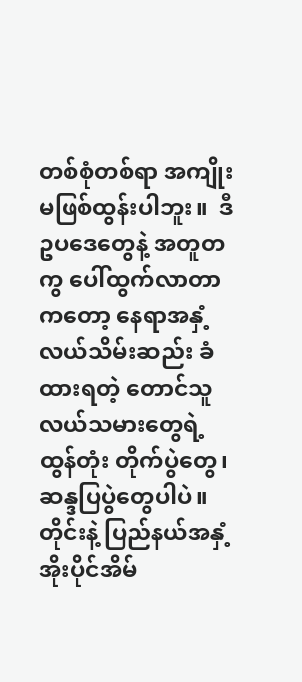တစ်စုံတစ်ရာ အကျိုးမဖြစ်ထွန်းပါဘူး။  ဒီဥပဒေတွေနဲ့ အတူတကွ ပေါ်ထွက်လာတာကတော့ နေရာအနှံ့ လယ်သိမ်းဆည်း ခံထားရတဲ့ တောင်သူလယ်သမားတွေရဲ့ ထွန်တုံး တိုက်ပွဲတွေ၊  ဆန္ဒပြပွဲတွေပါပဲ။  တိုင်းနဲ့ ပြည်နယ်အနှံ့ အိုးပိုင်အိမ်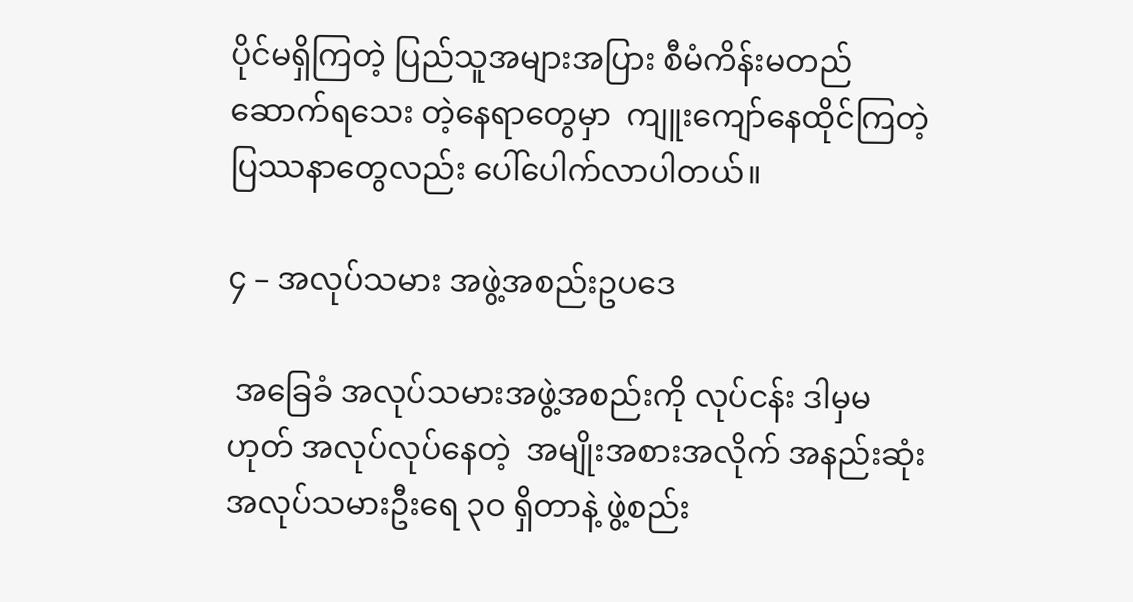ပိုင်မရှိကြတဲ့ ပြည်သူအများအပြား စီမံကိန်းမတည်ဆောက်ရသေး တဲ့နေရာတွေမှာ  ကျူးကျော်နေထိုင်ကြတဲ့ ပြဿနာတွေလည်း ပေါ်ပေါက်လာပါတယ်။

၄ – အလုပ်သမား အဖွဲ့အစည်းဥပဒေ

 အခြေခံ အလုပ်သမားအဖွဲ့အစည်းကို လုပ်ငန်း ဒါမှမဟုတ် အလုပ်လုပ်နေတဲ့  အမျိုးအစားအလိုက် အနည်းဆုံး အလုပ်သမားဦးရေ ၃ဝ ရှိတာနဲ့ ဖွဲ့စည်း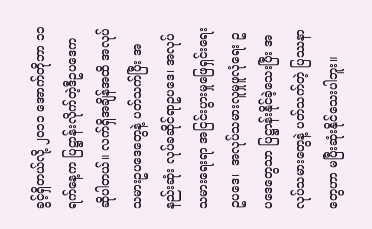ခွင့်ရှိတယ်လို့ ၂ဝ၁၁ အောက်တိုဘာ ၁၁ ရက်နေ့က ပြဋ္ဌာန်းလိုက်တဲ့ဒီဥပဒေက ဆိုပါတယ်။ လက်ရှိအချိန်အထိ အလုပ်သမားဥပဒေတွေနဲ့ ပတ်သက်ပြီး အနည်းဆုံး လုပ်ခဆိုင်ရာဥပဒေ၊ အလုပ်သမားရေးရာ အငြင်းပွားမှုဖြေရှင်းရေးဥပဒေ၊  အလုပ်သမားလူမှုဖူလုံရေး ဥပဒေတွေသာ ပြဋ္ဌာန်းနိုင်ခဲ့သေးပြီး အလုပ်သမားတွေနဲ့ ပတ်သက်တဲ့ ပြဿနာတွေဟာ မပြီးဆုံးနိုင်သေးပါဘူး။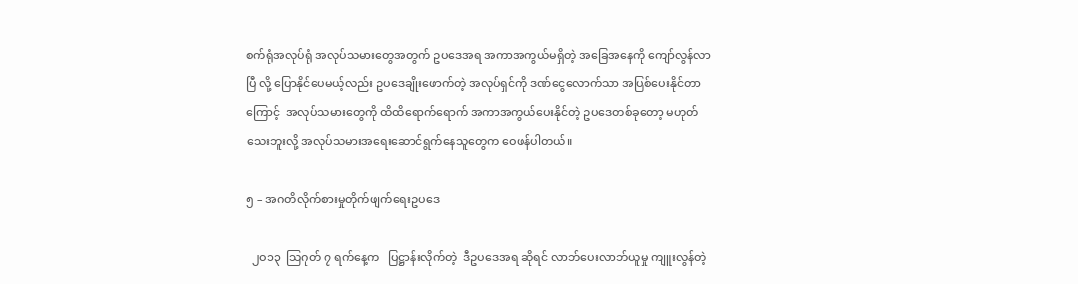စက်ရုံအလုပ်ရုံ အလုပ်သမားတွေအတွက် ဥပဒေအရ အကာအကွယ်မရှိတဲ့ အခြေအနေကို ကျော်လွန်လာပြီ လို့ ပြောနိုင်ပေမယ့်လည်း ဥပဒေချိုးဖောက်တဲ့ အလုပ်ရှင်ကို ဒဏ်ငွေလောက်သာ အပြစ်ပေးနိုင်တာကြောင့်  အလုပ်သမားတွေကို ထိထိရောက်ရောက် အကာအကွယ်ပေးနိုင်တဲ့ ဥပဒေတစ်ခုတော့ မဟုတ်သေးဘူးလို့ အလုပ်သမားအရေးဆောင်ရွက်နေသူတွေက ဝေဖန်ပါတယ်။

၅ – အဂတိလိုက်စားမှုတိုက်ဖျက်ရေးဥပဒေ

  ၂ဝ၁၃  သြဂုတ် ၇ ရက်နေ့က   ပြဋ္ဌာန်းလိုက်တဲ့  ဒီဥပဒေအရ ဆိုရင် လာဘ်ပေးလာဘ်ယူမှု ကျူးလွန်တဲ့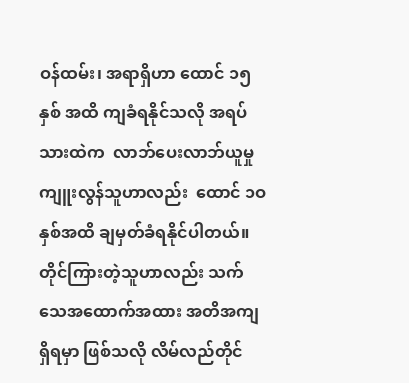ဝန်ထမ်း၊ အရာရှိဟာ ထောင် ၁၅ နှစ် အထိ ကျခံရနိုင်သလို အရပ်သားထဲက  လာဘ်ပေးလာဘ်ယူမှု ကျူးလွန်သူဟာလည်း  ထောင် ၁ဝ နှစ်အထိ ချမှတ်ခံရနိုင်ပါတယ်။ တိုင်ကြားတဲ့သူဟာလည်း သက် သေအထောက်အထား အတိအကျ ရှိရမှာ ဖြစ်သလို လိမ်လည်တိုင်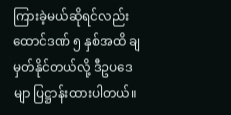ကြားခဲ့မယ်ဆိုရင်လည်း ထောင်ဒဏ် ၅ နှစ်အထိ ချမှတ်နိုင်တယ်လို့ ဒီဥပဒေမျာ ပြဋ္ဌာန်းထားပါတယ်။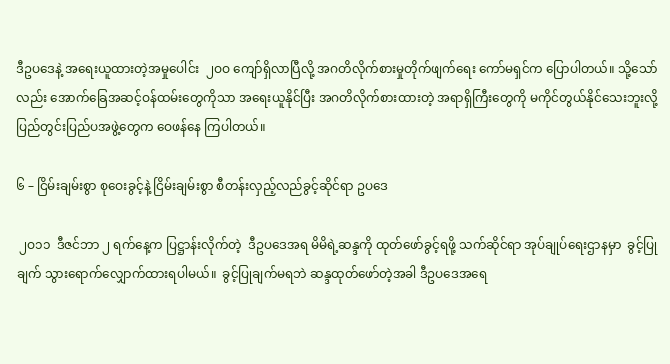ဒီဥပဒေနဲ့ အရေးယူထားတဲ့အမှုပေါင်း  ၂ဝဝ ကျော်ရှိလာပြီလို့ အဂတိလိုက်စားမှုတိုက်ဖျက်ရေး ကော်မရှင်က ပြောပါတယ်။ သို့သော်လည်း အောက်ခြေအဆင့်ဝန်ထမ်းတွေကိုသာ အရေးယူနိုင်ပြီး အဂတိလိုက်စားထားတဲ့ အရာရှိကြီးတွေကို မကိုင်တွယ်နိုင်သေးဘူးလို့ ပြည်တွင်းပြည်ပအဖွဲ့တွေက ဝေဖန်နေ ကြပါတယ်။

၆ – ငြိမ်းချမ်းစွာ စုဝေးခွင့်နဲ့ ငြိမ်းချမ်းစွာ စီတန်းလှည့်လည်ခွင့်ဆိုင်ရာ ဥပဒေ

 ၂ဝ၁၁  ဒီဇင်ဘာ ၂ ရက်နေ့က ပြဋ္ဌာန်းလိုက်တဲ့  ဒီဥပဒေအရ မိမိရဲ့ဆန္ဒကို ထုတ်ဖော်ခွင့်ရဖို့ သက်ဆိုင်ရာ အုပ်ချုပ်ရေးဌာနမှာ  ခွင့်ပြုချက် သွားရောက်လျှောက်ထားရပါမယ်။  ခွင့်ပြုချက်မရဘဲ ဆန္ဒထုတ်ဖော်တဲ့အခါ ဒီဥပဒေအရေ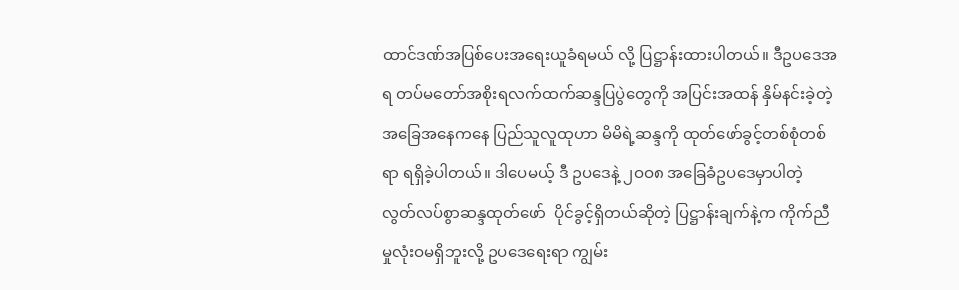ထာင်ဒဏ်အပြစ်ပေးအရေးယူခံရမယ် လို့ ပြဋ္ဌာန်းထားပါတယ်။ ဒီဥပဒေအရ တပ်မတော်အစိုးရလက်ထက်ဆန္ဒပြပွဲတွေကို အပြင်းအထန် နှိမ်နင်းခဲ့တဲ့အခြေအနေကနေ ပြည်သူလူထုဟာ မိမိရဲ့ဆန္ဒကို ထုတ်ဖော်ခွင့်တစ်စုံတစ်ရာ ရရှိခဲ့ပါတယ်။ ဒါပေမယ့် ဒီ ဥပဒေနဲ့ ၂ဝဝ၈ အခြေခံဥပဒေမှာပါတဲ့ လွတ်လပ်စွာဆန္ဒထုတ်ဖော်  ပိုင်ခွင့်ရှိတယ်ဆိုတဲ့ ပြဋ္ဌာန်းချက်နဲ့က ကိုက်ညီမှုလုံးဝမရှိဘူးလို့ ဥပဒေရေးရာ ကျွမ်း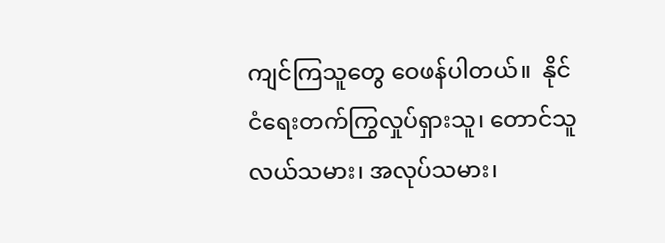ကျင်ကြသူတွေ ဝေဖန်ပါတယ်။  နိုင်ငံရေးတက်ကြွလှုပ်ရှားသူ၊ တောင်သူလယ်သမား၊ အလုပ်သမား၊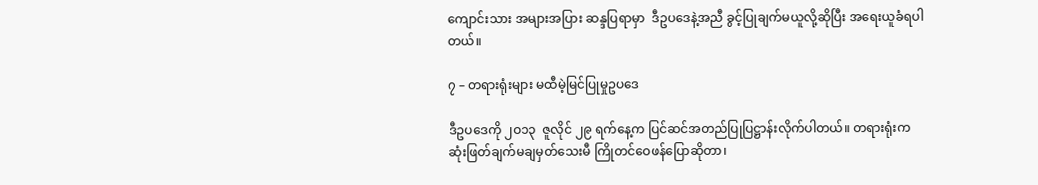ကျောင်းသား အများအပြား ဆန္ဒပြရာမှာ  ဒီဥပဒေနဲ့အညီ ခွင့်ပြုချက်မယူလို့ဆိုပြီး အရေးယူခံရပါတယ်။

၇ – တရားရုံးများ မထီမဲ့မြင်ပြုမှုဥပဒေ

ဒီဥပဒေကို ၂ဝ၁၃  ဇူလိုင် ၂၉ ရက်နေ့က ပြင်ဆင်အတည်ပြုပြဋ္ဌာန်းလိုက်ပါတယ်။ တရားရုံးက ဆုံးဖြတ်ချက်မချမှတ်သေးမီ ကြိုတင်ဝေဖန်ပြောဆိုတာ၊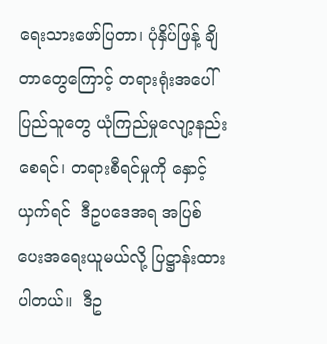ရေးသားဖော်ပြတာ၊ ပုံနှိပ်ဖြန့် ချိတာတွေကြောင့် တရားရုံးအပေါ် ပြည်သူတွေ ယုံကြည်မှုလျော့နည်းစေရင်၊ တရားစီရင်မှုကို နှောင့်ယှက်ရင်  ဒီဥပဒေအရ အပြစ်ပေးအရေးယူမယ်လို့ ပြဋ္ဌာန်းထားပါတယ်။  ဒီဥ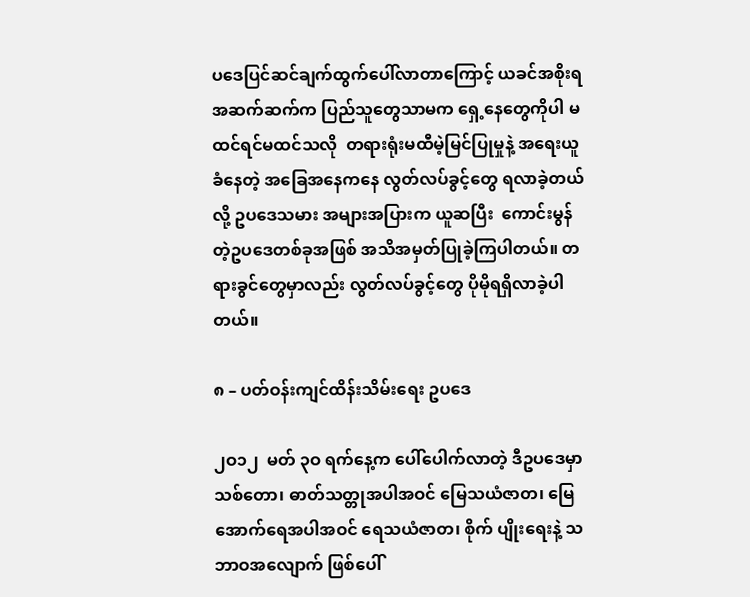ပဒေပြင်ဆင်ချက်ထွက်ပေါ်လာတာကြောင့် ယခင်အစိုးရအဆက်ဆက်က ပြည်သူတွေသာမက ရှေ့နေတွေကိုပါ မထင်ရင်မထင်သလို  တရားရုံးမထီမဲ့မြင်ပြုမှုနဲ့ အရေးယူခံနေတဲ့ အခြေအနေကနေ လွတ်လပ်ခွင့်တွေ ရလာခဲ့တယ် လို့ ဥပဒေသမား အများအပြားက ယူဆပြီး  ကောင်းမွန်တဲ့ဥပဒေတစ်ခုအဖြစ် အသိအမှတ်ပြုခဲ့ကြပါတယ်။ တရားခွင်တွေမှာလည်း လွတ်လပ်ခွင့်တွေ ပိုမိုရရှိလာခဲ့ပါတယ်။

၈ – ပတ်ဝန်းကျင်ထိန်းသိမ်းရေး ဥပဒေ

၂ဝ၁၂  မတ် ၃ဝ ရက်နေ့က ပေါ်ပေါက်လာတဲ့ ဒီဥပဒေမှာ သစ်တော၊ ဓာတ်သတ္တုအပါအဝင် မြေသယံဇာတ၊ မြေအောက်ရေအပါအဝင် ရေသယံဇာတ၊ စိုက် ပျိုးရေးနဲ့ သဘာဝအလျောက် ဖြစ်ပေါ်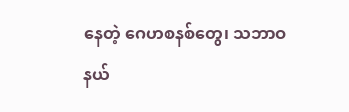နေတဲ့ ဂေဟစနစ်တွေ၊ သဘာဝနယ်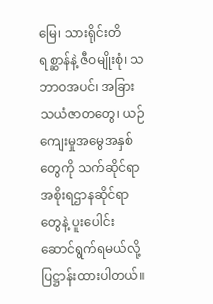မြေ၊ သားရိုင်းတိရစ္ဆာန်နဲ့ ဇီဝမျိုးစုံ၊ သဘာဝအပင်၊ အခြားသယံဇာတတွေ၊ ယဉ်ကျေးမှုအမွေအနှစ်တွေကို သက်ဆိုင်ရာ အစိုးရဌာနဆိုင်ရာ တွေနဲ့ ပူးပေါင်းဆောင်ရွက်ရမယ်လို့ ပြဋ္ဌာန်းထားပါတယ်။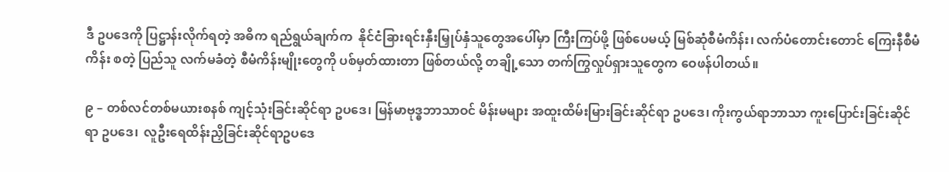ဒီ ဥပဒေကို ပြဋ္ဌာန်းလိုက်ရတဲ့ အဓိက ရည်ရွယ်ချက်က  နိုင်ငံခြားရင်းနှီးမြှုပ်နှံသူတွေအပေါ်မှာ ကြီးကြပ်ဖို့ ဖြစ်ပေမယ့် မြစ်ဆုံစီမံကိန်း၊ လက်ပံတောင်းတောင် ကြေးနီစီမံကိန်း စတဲ့ ပြည်သူ လက်မခံတဲ့ စီမံကိန်းမျိုးတွေကို ပစ်မှတ်ထားတာ ဖြစ်တယ်လို့ တချို့သော တက်ကြွလှုပ်ရှားသူတွေက ဝေဖန်ပါတယ်။

၉ – တစ်လင်တစ်မယားစနစ် ကျင့်သုံးခြင်းဆိုင်ရာ ဥပဒေ၊ မြန်မာဗုဒ္ဓဘာသာဝင် မိန်းမများ အထူးထိမ်းမြားခြင်းဆိုင်ရာ ဥပဒေ၊ ကိုးကွယ်ရာဘာသာ ကူးပြောင်းခြင်းဆိုင်ရာ ဥပဒေ၊  လူဦးရေထိန်းညှိခြင်းဆိုင်ရာဥပဒေ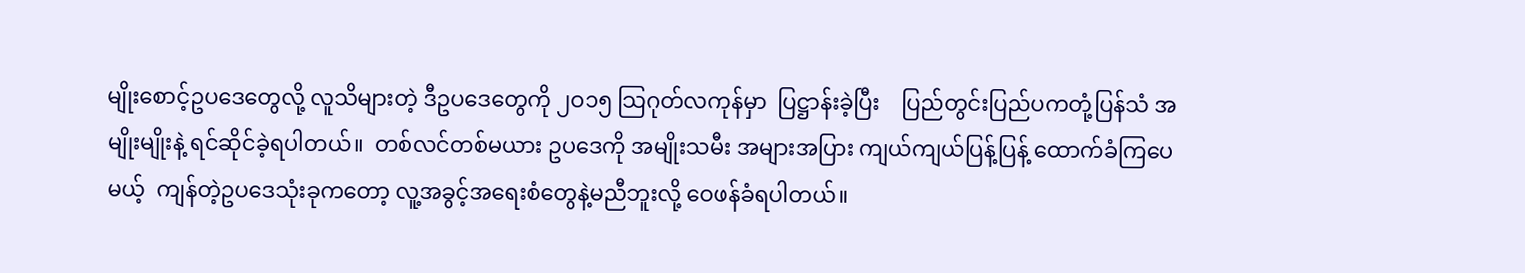မျိုးစောင့်ဥပဒေတွေလို့ လူသိများတဲ့ ဒီဥပဒေတွေကို ၂ဝ၁၅ သြဂုတ်လကုန်မှာ  ပြဋ္ဌာန်းခဲ့ပြီး    ပြည်တွင်းပြည်ပကတုံ့ပြန်သံ အမျိုးမျိုးနဲ့ ရင်ဆိုင်ခဲ့ရပါတယ်။  တစ်လင်တစ်မယား ဥပဒေကို အမျိုးသမီး အများအပြား ကျယ်ကျယ်ပြန့်ပြန့် ထောက်ခံကြပေမယ့်  ကျန်တဲ့ဥပဒေသုံးခုကတော့ လူ့အခွင့်အရေးစံတွေနဲ့မညီဘူးလို့ ဝေဖန်ခံရပါတယ်။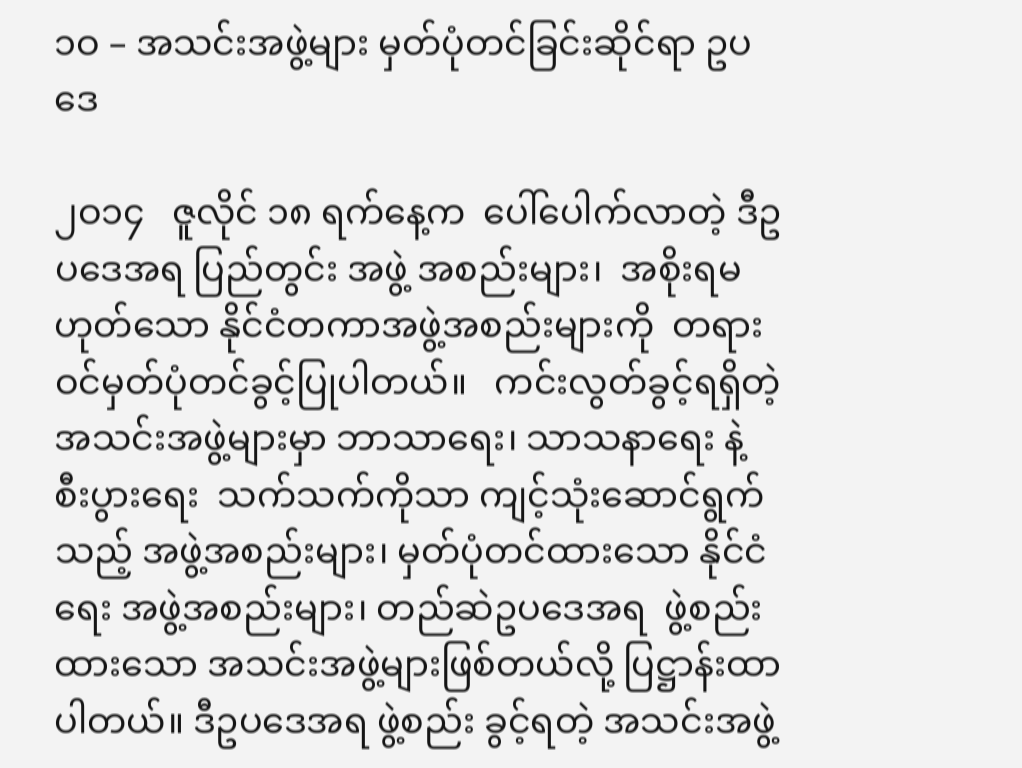၁ဝ – အသင်းအဖွဲ့များ မှတ်ပုံတင်ခြင်းဆိုင်ရာ ဥပဒေ

၂ဝ၁၄   ဇူလိုင် ၁၈ ရက်နေ့က  ပေါ်ပေါက်လာတဲ့ ဒီဥပဒေအရ ပြည်တွင်း အဖွဲ့ အစည်းများ၊  အစိုးရမဟုတ်သော နိုင်ငံတကာအဖွဲ့အစည်းများကို  တရားဝင်မှတ်ပုံတင်ခွင့်ပြုပါတယ်။   ကင်းလွတ်ခွင့်ရရှိတဲ့  အသင်းအဖွဲ့များမှာ ဘာသာရေး၊ သာသနာရေး နဲ့  စီးပွားရေး  သက်သက်ကိုသာ ကျင့်သုံးဆောင်ရွက်သည့် အဖွဲ့အစည်းများ၊ မှတ်ပုံတင်ထားသော နိုင်ငံရေး အဖွဲ့အစည်းများ၊ တည်ဆဲဥပဒေအရ  ဖွဲ့စည်းထားသော အသင်းအဖွဲ့များဖြစ်တယ်လို့ ပြဋ္ဌာန်းထာပါတယ်။ ဒီဥပဒေအရ ဖွဲ့စည်း ခွင့်ရတဲ့ အသင်းအဖွဲ့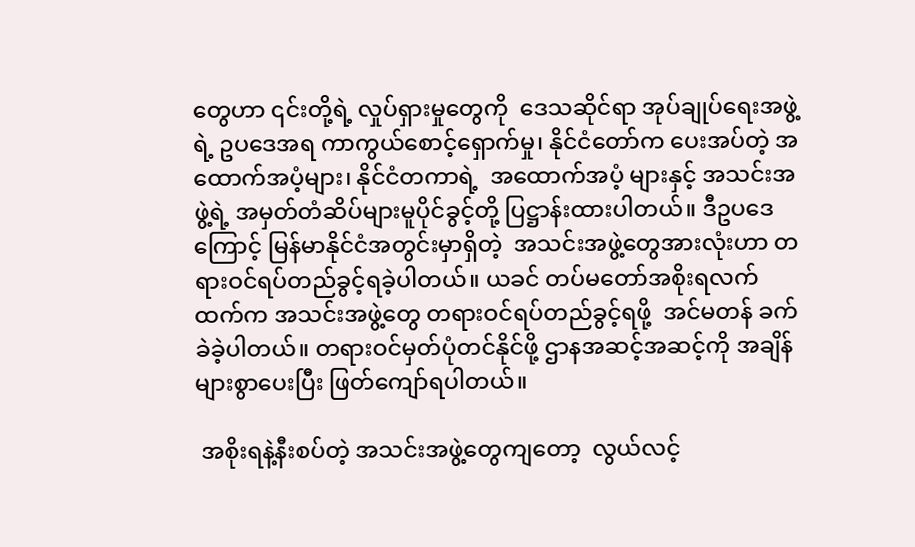တွေဟာ ၎င်းတို့ရဲ့ လှုပ်ရှားမှုတွေကို  ဒေသဆိုင်ရာ အုပ်ချုပ်ရေးအဖွဲ့ရဲ့ ဥပဒေအရ ကာကွယ်စောင့်ရှောက်မှု၊ နိုင်ငံတော်က ပေးအပ်တဲ့ အထောက်အပံ့များ၊ နိုင်ငံတကာရဲ့  အထောက်အပံ့ များနှင့် အသင်းအဖွဲ့ရဲ့ အမှတ်တံဆိပ်များမူပိုင်ခွင့်တို့ ပြဋ္ဌာန်းထားပါတယ်။ ဒီဥပဒေကြောင့် မြန်မာနိုင်ငံအတွင်းမှာရှိတဲ့  အသင်းအဖွဲ့တွေအားလုံးဟာ တရားဝင်ရပ်တည်ခွင့်ရခဲ့ပါတယ်။ ယခင် တပ်မတော်အစိုးရလက်ထက်က အသင်းအဖွဲ့တွေ တရားဝင်ရပ်တည်ခွင့်ရဖို့  အင်မတန် ခက်ခဲခဲ့ပါတယ်။ တရားဝင်မှတ်ပုံတင်နိုင်ဖို့ ဌာနအဆင့်အဆင့်ကို အချိန်များစွာပေးပြီး ဖြတ်ကျော်ရပါတယ်။

 အစိုးရနဲ့နီးစပ်တဲ့ အသင်းအဖွဲ့တွေကျတော့  လွယ်လင့်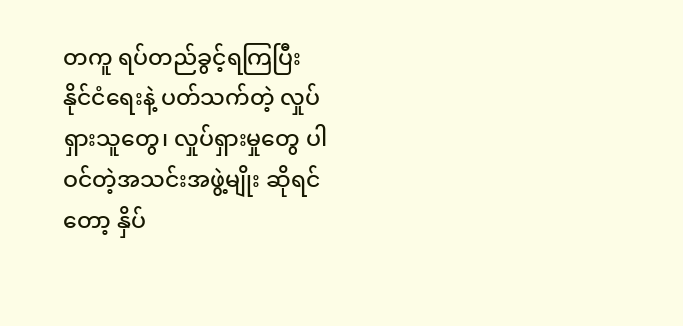တကူ ရပ်တည်ခွင့်ရကြပြီး  နိုင်ငံရေးနဲ့ ပတ်သက်တဲ့ လှုပ်ရှားသူတွေ၊ လှုပ်ရှားမှုတွေ ပါဝင်တဲ့အသင်းအဖွဲ့မျိုး ဆိုရင်တော့ နှိပ်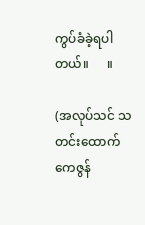ကွပ်ခံခဲ့ရပါတယ်။      ။

(အလုပ်သင် သတင်းထောက် ကေဇွန်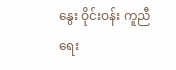နွေး ဝိုင်းဝန်း ကူညီ ရေး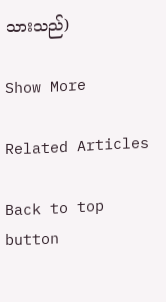သားသည်)

Show More

Related Articles

Back to top button